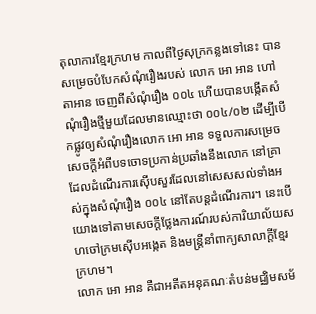តុលាការខ្មែរក្រហម កាលពីថ្ងៃសុក្រកន្លងទៅនេះ បានសម្រេចបំបែកសំណុំរឿងរបស់ លោក អោ អាន ហៅ តាអាន ចេញពីសំណុំរឿង ០០៤ ហើយបានបង្កើតសំណុំរឿងថ្មីមួយដែលមានឈ្មោះថា ០០៤/០២ ដើម្បីបើកផ្លូវឲ្យសំណុំរឿងលោក អោ អាន ទទួលការសម្រេចសេចក្ដីអំពីបទចោទប្រកាន់ប្រឆាំងនឹងលោក នៅគ្រាដែលដំណើរការស៊ើបសួរដែលនៅសេសសល់ទាំងអស់ក្នុងសំណុំរឿង ០០៤ នៅតែបន្តដំណើរការ។ នេះបើយោងទៅតាមសេចក្ដីថ្លែងការណ៍របស់ការិយាល័យសហចៅក្រមស៊ើបអង្កេត និងមន្ត្រីនាំពាក្យសាលាក្ដីខ្មែរក្រហម។
លោក អោ អាន គឺជាអតីតអនុគណៈតំបន់មជ្ឈិមសម័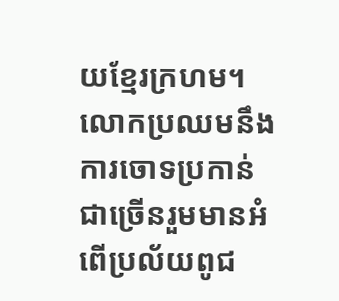យខ្មែរក្រហម។
លោកប្រឈមនឹងការចោទប្រកាន់ជាច្រើនរួមមានអំពើប្រល័យពូជ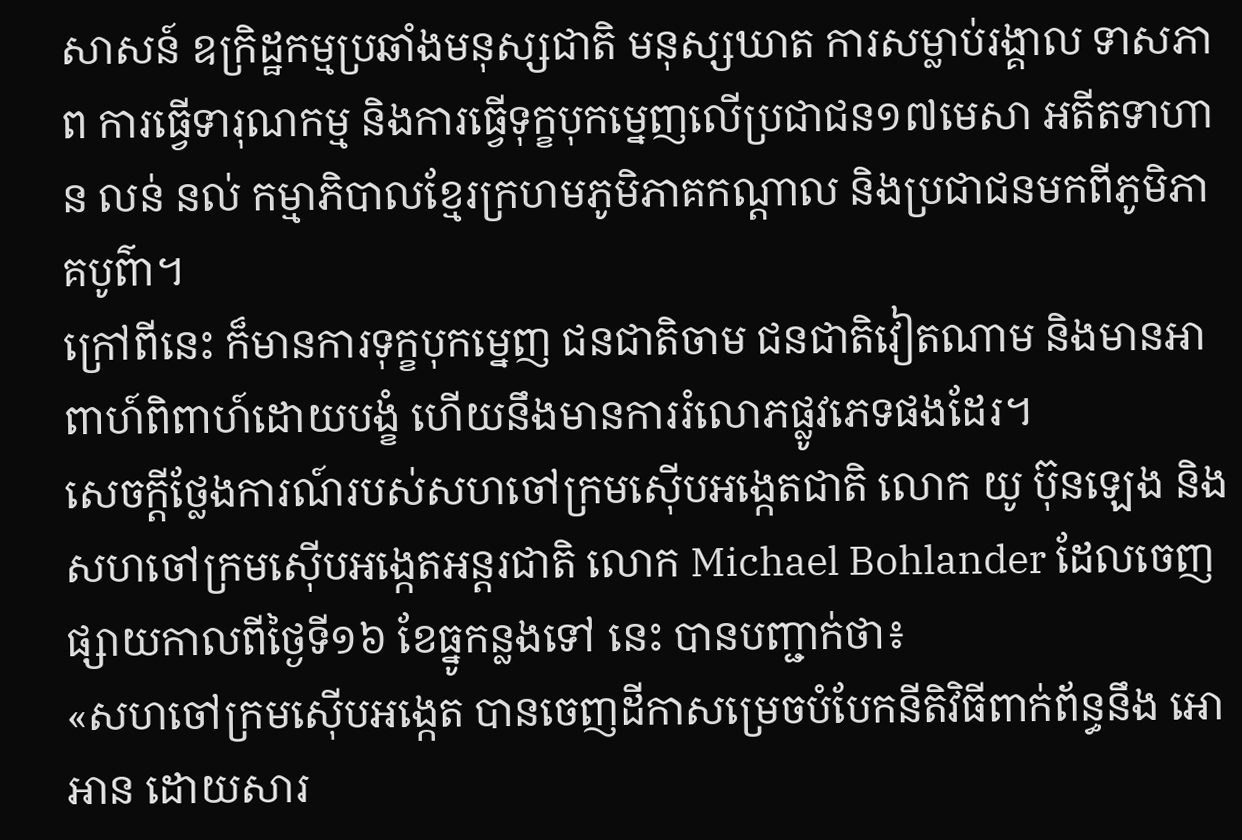សាសន៍ ឧក្រិដ្ឋកម្មប្រឆាំងមនុស្សជាតិ មនុស្សឃាត ការសម្លាប់រង្គាល ទាសភាព ការធ្វើទារុណកម្ម និងការធ្វើទុក្ខបុកម្នេញលើប្រជាជន១៧មេសា អតីតទាហាន លន់ នល់ កម្មាភិបាលខ្មែរក្រហមភូមិភាគកណ្ដាល និងប្រជាជនមកពីភូមិភាគបូព៌ា។
ក្រៅពីនេះ ក៏មានការទុក្ខបុកម្នេញ ជនជាតិចាម ជនជាតិវៀតណាម និងមានអាពាហ៍ពិពាហ៍ដោយបង្ខំ ហើយនឹងមានការរំលោភផ្លូវភេទផងដែរ។
សេចក្ដីថ្លែងការណ៍របស់សហចៅក្រមស៊ើបអង្កេតជាតិ លោក យូ ប៊ុនឡេង និងសហចៅក្រមស៊ើបអង្កេតអន្តរជាតិ លោក Michael Bohlander ដែលចេញផ្សាយកាលពីថ្ងៃទី១៦ ខែធ្នូកន្លងទៅ នេះ បានបញ្ជាក់ថា៖
«សហចៅក្រមស៊ើបអង្កេត បានចេញដីកាសម្រេចបំបែកនីតិវិធីពាក់ព័ន្ធនឹង អោ អាន ដោយសារ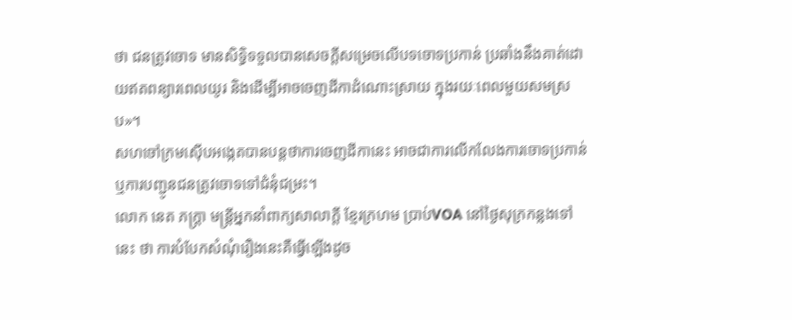ថា ជនត្រូវចោទ មានសិទ្ធិទទួលបានសេចក្ដីសម្រេចលើបទចោទប្រកាន់ ប្រឆាំងនឹងគាត់ដោយឥតពន្យារពេលយូរ និងដើម្បីអាចចេញដីកាដំណោះស្រាយ ក្នុងរយៈពេលមួយសមស្រប»។
សហចៅក្រមស៊ើបអង្កេតបានបន្តថាការចេញដីកានេះ អាចជាការលើកលែងការចោទប្រកាន់ ឬការបញ្ជូនជនត្រូវចោទទៅជំនុំជម្រះ។
លោក នេត ភក្ត្រា មន្ត្រីអ្នកនាំពាក្យសាលាក្ដី ខ្មែរក្រហម ប្រាប់VOA នៅថ្ងៃសុក្រកន្លងទៅនេះ ថា ការបំបែកសំណុំរឿងនេះគឺធ្វើឡើងដូច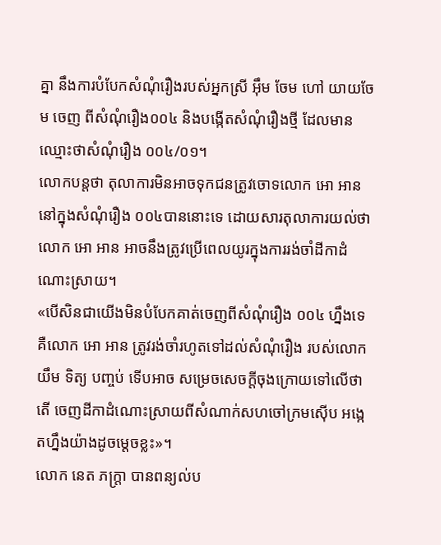គ្នា នឹងការបំបែកសំណុំរឿងរបស់អ្នកស្រី អ៊ឹម ចែម ហៅ យាយចែម ចេញ ពីសំណុំរឿង០០៤ និងបង្កើតសំណុំរឿងថ្មី ដែលមានឈ្មោះថាសំណុំរឿង ០០៤/០១។
លោកបន្តថា តុលាការមិនអាចទុកជនត្រូវចោទលោក អោ អាន នៅក្នុងសំណុំរឿង ០០៤បាននោះទេ ដោយសារតុលាការយល់ថា លោក អោ អាន អាចនឹងត្រូវប្រើពេលយូរក្នុងការរង់ចាំដីកាដំណោះស្រាយ។
«បើសិនជាយើងមិនបំបែកគាត់ចេញពីសំណុំរឿង ០០៤ ហ្នឹងទេ គឺលោក អោ អាន ត្រូវរង់ចាំរហូតទៅដល់សំណុំរឿង របស់លោក យឹម ទិត្យ បញ្ចប់ ទើបអាច សម្រេចសេចក្ដីចុងក្រោយទៅលើថាតើ ចេញដីកាដំណោះស្រាយពីសំណាក់សហចៅក្រមស៊ើប អង្កេតហ្នឹងយ៉ាងដូចម្ដេចខ្លះ»។
លោក នេត ភក្រ្តា បានពន្យល់ប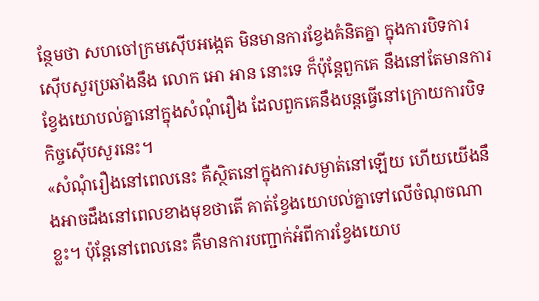ន្ថែមថា សហចៅក្រមស៊ើបអង្កេត មិនមានការខ្វែងគំនិតគ្នា ក្នុងការបិទការស៊ើបសួរប្រឆាំងនឹង លោក អោ អាន នោះទេ ក៏ប៉ុន្តែពួកគេ នឹងនៅតែមានការខ្វែងយោបល់គ្នានៅក្នុងសំណុំរឿង ដែលពួកគេនឹងបន្តធ្វើនៅក្រោយការបិទកិច្ចស៊ើបសួរនេះ។
«សំណុំរឿងនៅពេលនេះ គឺស្ថិតនៅក្នុងការសម្ងាត់នៅឡើយ ហើយយើងនឹងអាចដឹងនៅពេលខាងមុខថាតើ គាត់ខ្វែងយោបល់គ្នាទៅលើចំណុចណាខ្លះ។ ប៉ុន្តែនៅពេលនេះ គឺមានការបញ្ជាក់អំពីការខ្វែងយោប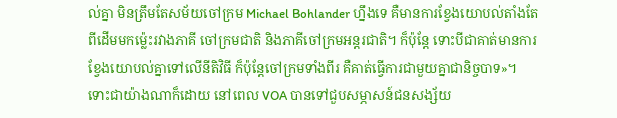ល់គ្នា មិនត្រឹមតែសម័យចៅក្រម Michael Bohlander ហ្នឹងទេ គឺមានការខ្វែងយោបល់តាំងតែពីដើមមកម្ល៉េះរវាងភាគី ចៅក្រមជាតិ និងភាគីចៅក្រមអន្តរជាតិ។ ក៏ប៉ុន្តែ ទោះបីជាគាត់មានការខ្វែងយោបល់គ្នាទៅលើនីតិវិធី ក៏ប៉ុន្តែចៅក្រមទាំងពីរ គឺគាត់ធ្វើការជាមួយគ្នាជានិច្ចបាទ»។
ទោះជាយ៉ាងណាក៏ដោយ នៅពេល VOA បានទៅជួបសម្ភាសន៍ជនសង្ស័យ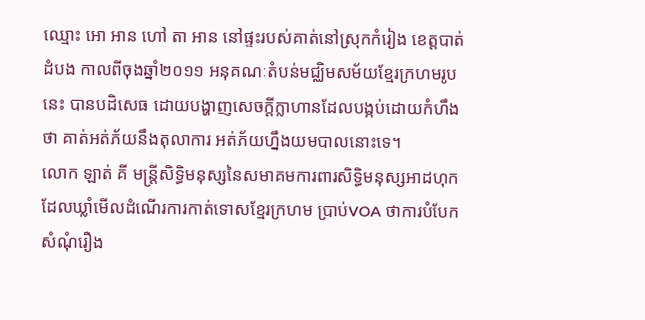ឈ្មោះ អោ អាន ហៅ តា អាន នៅផ្ទះរបស់គាត់នៅស្រុកកំរៀង ខេត្តបាត់ដំបង កាលពីចុងឆ្នាំ២០១១ អនុគណៈតំបន់មជ្ឈិមសម័យខ្មែរក្រហមរូបនេះ បានបដិសេធ ដោយបង្ហាញសេចក្ដីក្លាហានដែលបង្កប់ដោយកំហឹងថា គាត់អត់ភ័យនឹងតុលាការ អត់ភ័យហ្នឹងយមបាលនោះទេ។
លោក ឡាត់ គី មន្ត្រីសិទ្ធិមនុស្សនៃសមាគមការពារសិទ្ធិមនុស្សអាដហុក ដែលឃ្លាំមើលដំណើរការកាត់ទោសខ្មែរក្រហម ប្រាប់VOA ថាការបំបែកសំណុំរឿង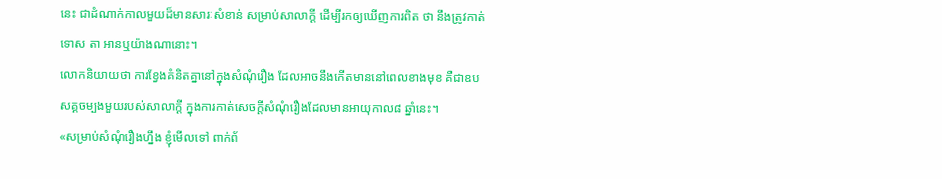នេះ ជាដំណាក់កាលមួយដ៏មានសារៈសំខាន់ សម្រាប់សាលាក្ដី ដើម្បីរកឲ្យឃើញការពិត ថា នឹងត្រូវកាត់ទោស តា អានឬយ៉ាងណានោះ។
លោកនិយាយថា ការខ្វែងគំនិតគ្នានៅក្នុងសំណុំរឿង ដែលអាចនឹងកើតមាននៅពេលខាងមុខ គឺជាឧបសគ្គចម្បងមួយរបស់សាលាក្ដី ក្នុងការកាត់សេចក្ដីសំណុំរឿងដែលមានអាយុកាល៨ ឆ្នាំនេះ។
«សម្រាប់សំណុំរឿងហ្នឹង ខ្ញុំមើលទៅ ពាក់ព័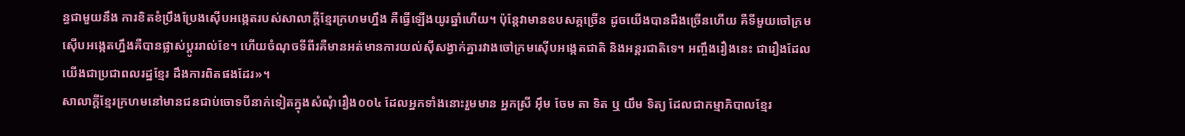ន្ធជាមួយនឹង ការខិតខំប្រឹងប្រែងស៊ើបអង្កេតរបស់សាលាក្ដីខ្មែរក្រហមហ្នឹង គឺធ្វើឡើងយូរឆ្នាំហើយ។ ប៉ុន្តែវាមានឧបសគ្គច្រើន ដូចយើងបានដឹងច្រើនហើយ គឺទីមួយចៅក្រមស៊ើបអង្កេតហ្នឹងគឺបានផ្លាស់ប្ដូររាល់ខែ។ ហើយចំណុចទីពីរគឺមានអត់មានការយល់ស៊ីសង្វាក់គ្នារវាងចៅក្រមស៊ើបអង្កេតជាតិ និងអន្តរជាតិទេ។ អញ្ចឹងរឿងនេះ ជារឿងដែលយើងជាប្រជាពលរដ្ឋខ្មែរ ដឹងការពិតផងដែរ»។
សាលាក្ដីខ្មែរក្រហមនៅមានជនជាប់ចោទបីនាក់ទៀតក្នុងសំណុំរឿង០០៤ ដែលអ្នកទាំងនោះរួមមាន អ្នកស្រី អ៊ឹម ចែម តា ទិត ឬ យឹម ទិត្យ ដែលជាកម្មាភិបាលខ្មែរ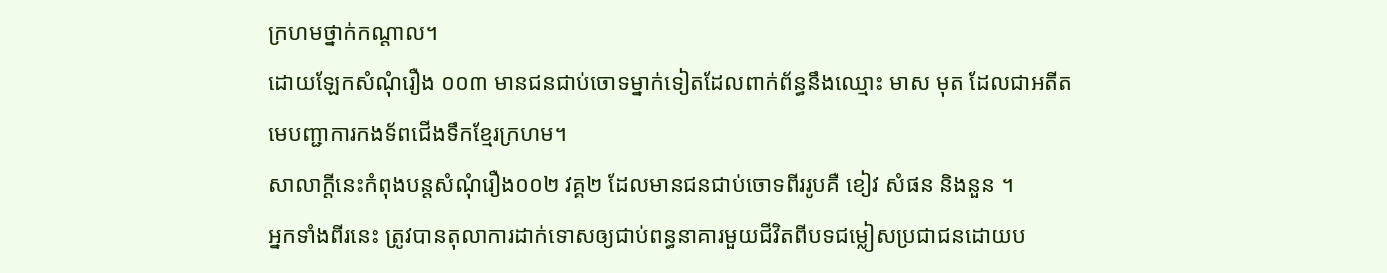ក្រហមថ្នាក់កណ្ដាល។
ដោយឡែកសំណុំរឿង ០០៣ មានជនជាប់ចោទម្នាក់ទៀតដែលពាក់ព័ន្ធនឹងឈ្មោះ មាស មុត ដែលជាអតីតមេបញ្ជាការកងទ័ពជើងទឹកខ្មែរក្រហម។
សាលាក្ដីនេះកំពុងបន្តសំណុំរឿង០០២ វគ្គ២ ដែលមានជនជាប់ចោទពីររូបគឺ ខៀវ សំផន និងនួន ។
អ្នកទាំងពីរនេះ ត្រូវបានតុលាការដាក់ទោសឲ្យជាប់ពន្ធនាគារមួយជីវិតពីបទជម្លៀសប្រជាជនដោយប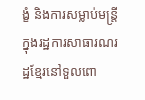ង្ខំ និងការសម្លាប់មន្ត្រីក្នុងរដ្ឋការសាធារណរដ្ឋខ្មែរនៅទួលពោ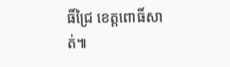ធិ៍ជ្រៃ ខេត្តពោធិ៍សាត់៕